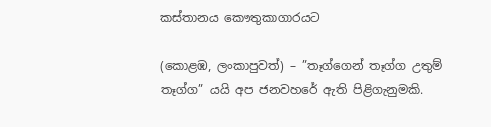කස්තානය කෞතුකාගාරයට

(කොළඹ, ලංකාපුවත්) – ”තෑග්ගෙන් තෑග්ග උතුම් තෑග්ග” යයි අප ජනවහරේ ඇති පිළිගැනුමකි.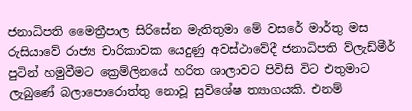ජනාධිපති මෛත්‍රීපාල සිරිසේන මැතිතුමා මේ වසරේ මාර්තු මස රුසියාවේ රාජ්‍ය චාරිකාවක යෙදුණු අවස්ථාවේදී ජනාධිපති ව්ලැඩ්මීර් පුටින් හමුවීමට ක්‍රෙම්ලිනයේ හරිත ශාලාවට පිවිසි විට එතුමාට ලැබුණේ බලාපොරොත්තු නොවූ සුවිශේෂ ත්‍යාගයකි. එනම්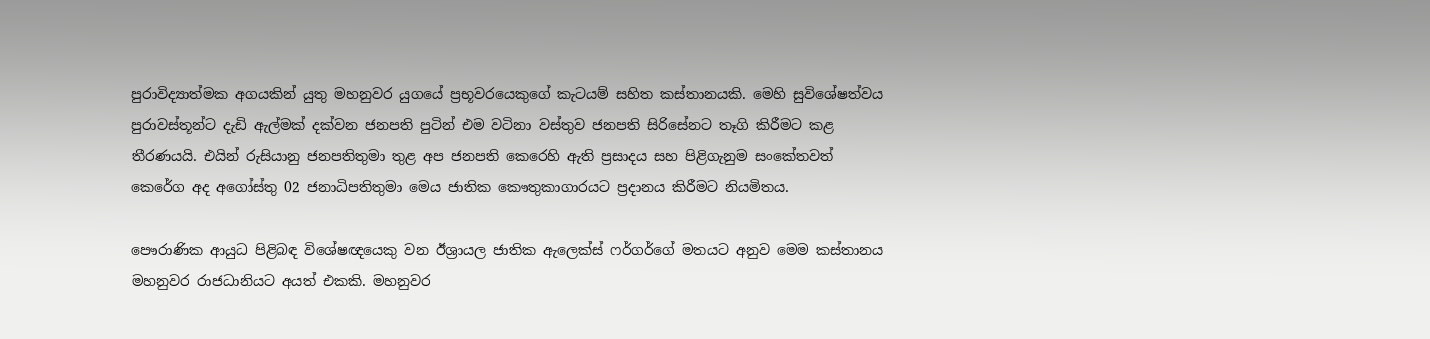පුරාවිද්‍යාත්මක අගයකින් යුතු මහනුවර යුගයේ ප්‍රභූවරයෙකුගේ කැටයම් සහිත කස්තානයකි. මෙහි සුවිශේෂත්වය පුරාවස්තූන්ට දැඩි ඇල්මක් දක්වන ජනපති පුටින් එම වටිනා වස්තුව ජනපති සිරිසේනට තෑගි කිරීමට කළ තීරණයයි. එයින් රුසියානු ජනපතිතුමා තුළ අප ජනපති කෙරෙහි ඇති ප්‍රසාදය සහ පිළිගැනුම සංකේතවත් කෙරේග අද අගෝස්තු 02 ජනාධිපතිතුමා මෙය ජාතික කෞතුකාගාරයට ප්‍රදානය කිරීමට නියමිතය.

පෞරාණික ආයුධ පිළිබඳ විශේෂඥයෙකු වන ඊශ්‍රායල ජාතික ඇලෙක්ස් ෆර්ගර්ගේ මතයට අනුව මෙම කස්තානය මහනුවර රාජධානියට අයත් එකකි. මහනුවර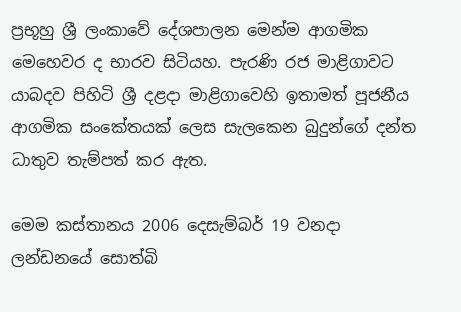ප්‍රභූහු ශ්‍රී ලංකාවේ දේශපාලන මෙන්ම ආගමික මෙහෙවර ද භාරව සිටියහ. පැරණි රජ මාළිගාවට යාබදව පිහිටි ශ්‍රී දළදා මාළිගාවෙහි ඉතාමත් පූජනීය ආගමික සංකේතය‍ක් ලෙස සැලකෙන බුදුන්ගේ දන්ත ධාතුව තැම්පත් කර ඇත.

මෙම කස්තානය 2006 දෙසැම්බර් 19 වනදා ලන්ඩනයේ සොත්බි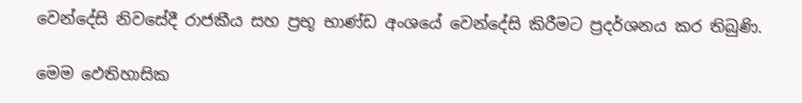වෙන්දේසි නිවසේදී රාජකීය සහ ප්‍රභූ භාණ්ඩ අංශයේ වෙන්දේසි කිරීමට ප්‍රදර්ශනය කර තිබුණි.

මෙම ඵෙතිහාසික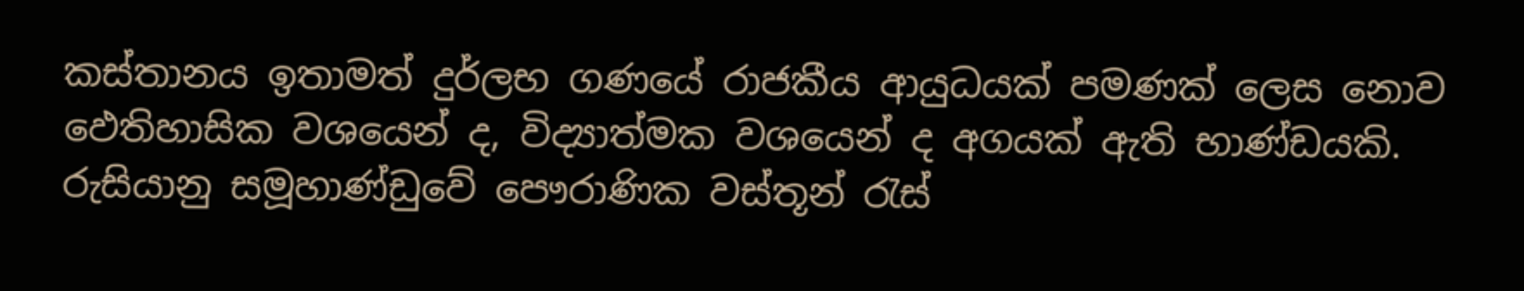කස්තානය ඉතාමත් දුර්ලභ ගණයේ රාජකීය ආයුධයක් පමණක් ලෙස නොව ඵෙතිහාසික වශයෙන් ද, විද්‍යාත්මක වශයෙන් ද අගයක් ඇති භාණ්ඩයකි. රුසියානු සමූහාණ්ඩුවේ පෞරාණික වස්තූන් රැස්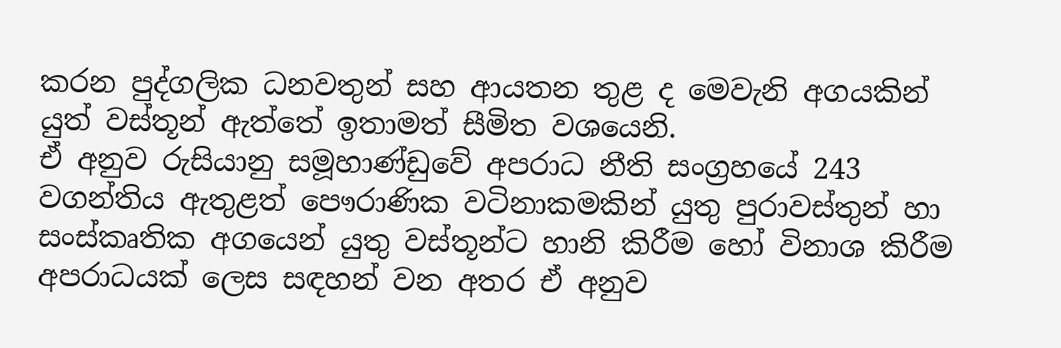කරන පුද්ගලික ධනවතුන් සහ ආයතන තුළ ද මෙවැනි අගයකින් යුත් වස්තූන් ඇත්තේ ඉතාමත් සීමිත වශයෙනි.
ඒ අනුව රුසියානු සමූහාණ්ඩුවේ අපරාධ නීති සංග්‍රහයේ 243 වගන්තිය ඇතුළත් පෞරාණික වටිනාකමකින් යුතු පුරාවස්තුන් හා සංස්කෘතික අගයෙන් යුතු වස්තූන්ට හානි කිරීම හෝ විනාශ කිරීම අපරාධයක් ලෙස සඳහන් වන අතර ඒ අනුව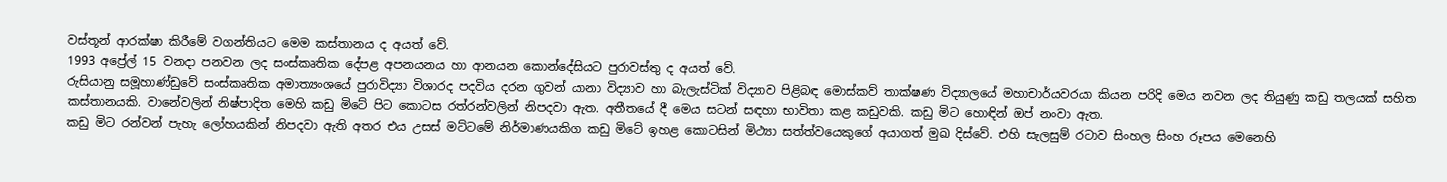වස්තූන් ආරක්ෂා කිරීමේ වගන්තියට මෙම කස්තානය ද අයත් වේ.
1993 අප්‍රේල් 15 වනදා පනවන ලද සංස්කෘතික දේපළ අපනයනය හා ආනයන කොන්දේසියට පුරාවස්තු ද අයත් වේ.
රුසියානු සමූහාණ්ඩුවේ සංස්කෘතික අමාත්‍යංශයේ පුරාවිද්‍යා විශාරද පදවිය දරන ගුවන් යානා විද්‍යාව හා බැලැස්ටික් විද්‍යාව පිළිබඳ මොස්කව් තාක්ෂණ විද්‍යාලයේ මහාචාර්යවරයා කියන පරිදි මෙය නවන ලද තියුණු කඩු තලයක් සහිත කස්තානයකි. වානේවලින් නිෂ්පාදිත මෙහි කඩු මිටේ පිට කොටස රත්රන්වලින් නිපදවා ඇත. අතීතයේ දී මෙය සටන් සඳහා භාවිතා කළ කඩුවකි. කඩු මිට හොඳින් ඔප් නංවා ඇත.
කඩු මිට රන්වන් පැහැ ලෝහයකින් නිපදවා ඇති අතර එය උසස් මට්ටමේ නිර්මාණයකිග කඩු මිටේ ඉහළ කොටසින් මිථ්‍යා සත්ත්වයෙකුගේ අයාගත් මුඛ දිස්වේ. එහි සැලසුම් රටාව සිංහල සිංහ රූපය මෙනෙහි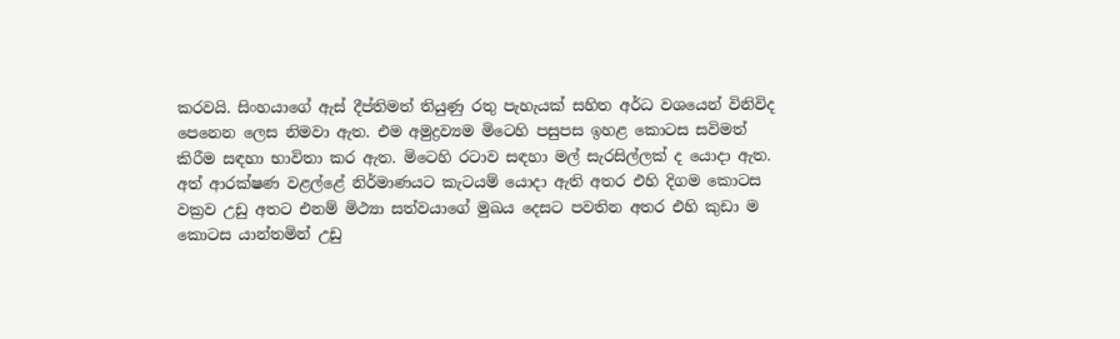කරවයි. සිංහයාගේ ඇස් දීප්තිමත් තියුණු රතු පැහැයක් සහිත අර්ධ වශයෙන් විනිවිද පෙනෙන ලෙස නිමවා ඇත. එම අමුද්‍රව්‍යම මිටෙහි පසුපස ඉහළ කොටස සවිමත් කිරීම සඳහා භාවිතා කර ඇත. මිටෙහි රටාව සඳහා මල් සැරසිල්ලක් ද යොදා ඇත.
අත් ආරක්ෂණ වළල්ළේ නිර්මාණයට කැටයම් යොදා ඇති අතර එහි දිගම කොටස වක්‍රව උඩු අතට එනම් මිථ්‍යා සත්වයාගේ මුඛය දෙසට පවතින අතර එහි කුඩා ම කොටස යාන්තමින් උඩු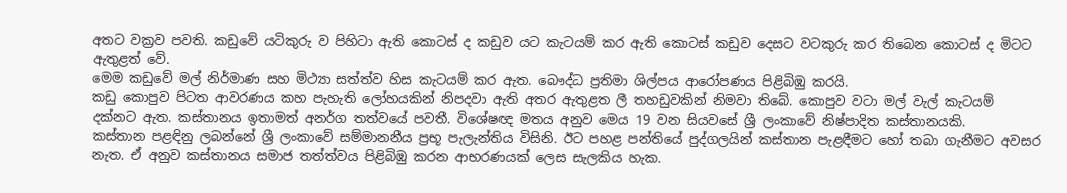අතට වක්‍රව පවති. කඩුවේ යටිකුරු ව පිහිටා ඇති කොටස් ද කඩුව යට කැටයම් කර ඇති කොටස් කඩුව දෙසට වටකුරු කර තිබෙන කොටස් ද මිටට ඇතුළත් වේ.
මෙම කඩුවේ මල් නිර්මාණ සහ මිථ්‍යා සත්ත්ව හිස කැටයම් කර ඇත. බෞද්ධ ප්‍රතිමා ශිල්පය ආරෝපණය පිළිබිඹු කරයි.
කඩු කොපුව පිටත ආවරණය කහ පැහැති ලෝහයකින් නිපදවා ඇති අතර ඇතුළත ලී තහඩුවකින් නිමවා තිබේ. කොපුව වටා මල් වැල් කැටයම් දක්නට ඇත. කස්තානය ඉතාමත් අනර්ග තත්වයේ පවතී. විශේෂඥ මතය අනුව මෙය 19 වන සියවසේ ශ්‍රී ලංකාවේ නිෂ්පාදිත කස්තානයකි.
කස්තාන පළඳිනු ලබන්නේ ශ්‍රී ලංකාවේ සම්මානනීය ප්‍රභූ පැලැන්තිය විසිනි. ඊට පහළ පන්තියේ පුද්ගලයින් කස්තාන පැළඳීමට හෝ තබා ගැනීමට අවසර නැත. ඒ අනුව කස්තානය සමාජ තත්ත්වය පිළිබිඹු කරන ආභරණයක් ලෙස සැලකිය හැක.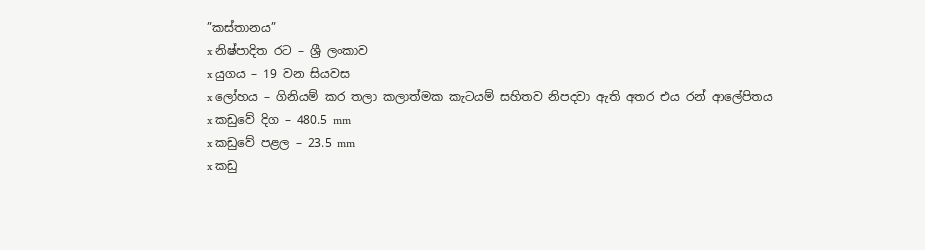”කස්තානය”
x නිෂ්පාදිත රට – ශ්‍රී ලංකාව
x යුගය – 19 වන සියවස
x ලෝහය – ගිනියම් කර තලා කලාත්මක කැටයම් සහිතව නිපදවා ඇති අතර එය රන් ආලේපිතය
x කඩුවේ දිග – 480.5 mm
x කඩුවේ පළල – 23.5 mm
x කඩු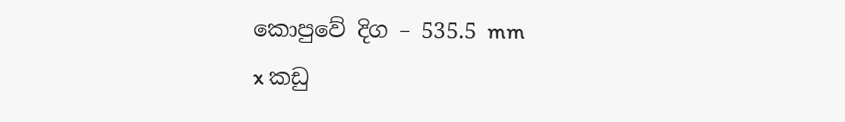කොපුවේ දිග – 535.5 mm
x කඩු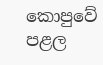කොපුවේ පළල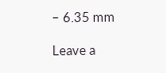– 6.35 mm

Leave a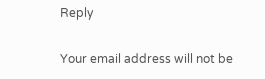Reply

Your email address will not be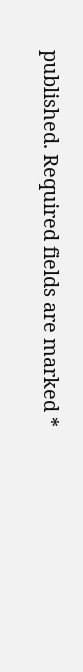published. Required fields are marked *